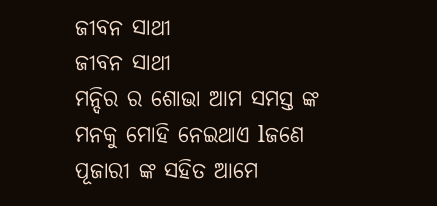ଜୀବନ ସାଥୀ
ଜୀବନ ସାଥୀ
ମନ୍ଦିର ର ଶୋଭା ଆମ ସମସ୍ତ ଙ୍କ ମନକୁ ମୋହି ନେଇଥାଏ lଜଣେ ପୂଜାରୀ ଙ୍କ ସହିତ ଆମେ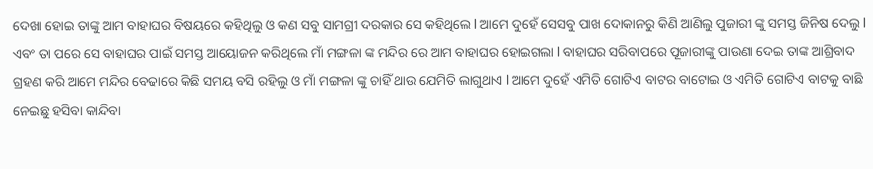ଦେଖା ହୋଇ ତାଙ୍କୁ ଆମ ବାହାଘର ବିଷୟରେ କହିଥିଲୁ ଓ କଣ ସବୁ ସାମଗ୍ରୀ ଦରକାର ସେ କହିଥିଲେ l ଆମେ ଦୁହେଁ ସେସବୁ ପାଖ ଦୋକାନରୁ କିଣି ଆଣିଲୁ ପୁଜାରୀ ଙ୍କୁ ସମସ୍ତ ଜିନିଷ ଦେଲୁ l ଏବଂ ତା ପରେ ସେ ବାହାଘର ପାଇଁ ସମସ୍ତ ଆୟୋଜନ କରିଥିଲେ ମାଁ ମଙ୍ଗଳା ଙ୍କ ମନ୍ଦିର ରେ ଆମ ବାହାଘର ହୋଇଗଲା l ବାହାଘର ସରିବାପରେ ପୂଜାରୀଙ୍କୁ ପାଉଣା ଦେଇ ତାଙ୍କ ଆଶ୍ରିବାଦ ଗ୍ରହଣ କରି ଆମେ ମନ୍ଦିର ବେଢାରେ କିଛି ସମୟ ବସି ରହିଲୁ ଓ ମାଁ ମଙ୍ଗଳା ଙ୍କୁ ଚାହିଁ ଥାଉ ଯେମିତି ଲାଗୁଥାଏ l ଆମେ ଦୁହେଁ ଏମିତି ଗୋଟିଏ ବାଟର ବାଟୋଇ ଓ ଏମିତି ଗୋଟିଏ ବାଟକୁ ବାଛି ନେଇଛୁ ହସିବା କାନ୍ଦିବା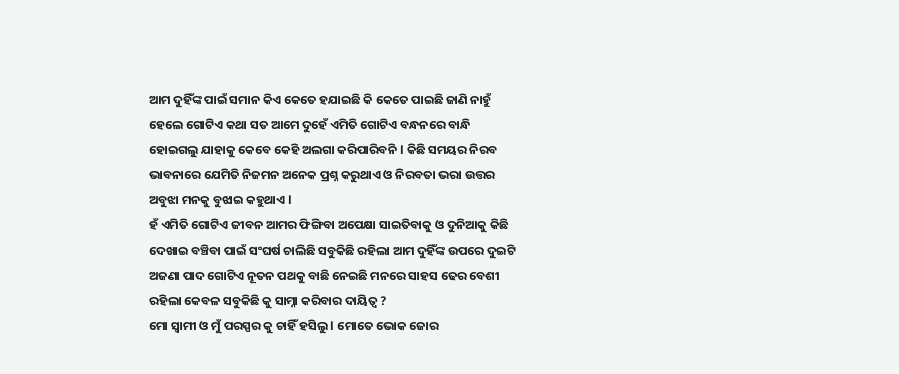ଆମ ଦୁହିଁଙ୍କ ପାଇଁ ସମାନ କିଏ କେତେ ହଯାଇଛି କି କେତେ ପାଇଛି ଜାଣି ନାହୁଁ ହେଲେ ଗୋଟିଏ କଥା ସତ ଆମେ ଦୁହେଁ ଏମିତି ଗୋଟିଏ ବନ୍ଧନରେ ବାନ୍ଧି ହୋଇଗଲୁ ଯାହାକୁ କେବେ କେହି ଅଲଗା କରିପାରିବନି l କିଛି ସମୟର ନିରବ ଭାବନାରେ ଯେମିତି ନିଜମନ ଅନେକ ପ୍ରଶ୍ନ କରୁଥାଏ ଓ ନିରବତା ଭରା ଉତ୍ତର ଅବୁଝା ମନକୁ ବୁଝାଇ କହୁଥାଏ l
ହଁ ଏମିତି ଗୋଟିଏ ଜୀବନ ଆମର ଫିଙ୍ଗିବା ଅପେକ୍ଷା ସାଇତିବାକୁ ଓ ଦୁନିଆକୁ କିଛି ଦେଖାଇ ବଞ୍ଚିବା ପାଇଁ ସଂଘର୍ଷ ଚାଲିଛି ସବୁକିଛି ରହିଲା ଆମ ଦୁହିଁଙ୍କ ଉପରେ ଦୁଇଟି ଅଜଣା ପାଦ ଗୋଟିଏ ନୂତନ ପଥକୁ ବାଛି ନେଇଛି ମନରେ ସାହସ ଢେର ବେଶୀ ରହିଲା କେବଳ ସବୁକିଛି କୁ ସାମ୍ନା କରିବାର ଦାୟିତ୍ୱ ?
ମୋ ସ୍ୱାମୀ ଓ ମୁଁ ପରସ୍ପର କୁ ଚାହିଁ ହସିଲୁ l ମୋତେ ଭୋକ ଜୋର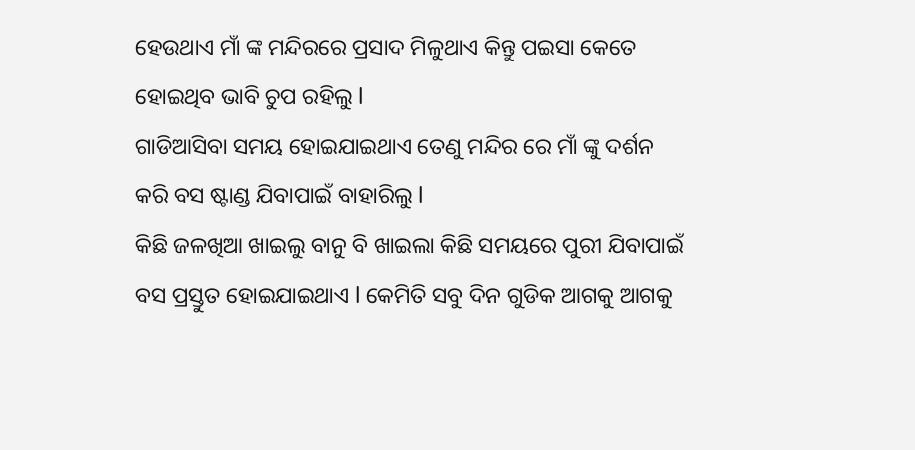ହେଉଥାଏ ମାଁ ଙ୍କ ମନ୍ଦିରରେ ପ୍ରସାଦ ମିଳୁଥାଏ କିନ୍ତୁ ପଇସା କେତେ ହୋଇଥିବ ଭାବି ଚୁପ ରହିଲୁ l
ଗାଡିଆସିବା ସମୟ ହୋଇଯାଇଥାଏ ତେଣୁ ମନ୍ଦିର ରେ ମାଁ ଙ୍କୁ ଦର୍ଶନ କରି ବସ ଷ୍ଟାଣ୍ଡ ଯିବାପାଇଁ ବାହାରିଲୁ l
କିଛି ଜଳଖିଆ ଖାଇଲୁ ବାନୁ ବି ଖାଇଲା କିଛି ସମୟରେ ପୁରୀ ଯିବାପାଇଁ ବସ ପ୍ରସ୍ତୁତ ହୋଇଯାଇଥାଏ l କେମିତି ସବୁ ଦିନ ଗୁଡିକ ଆଗକୁ ଆଗକୁ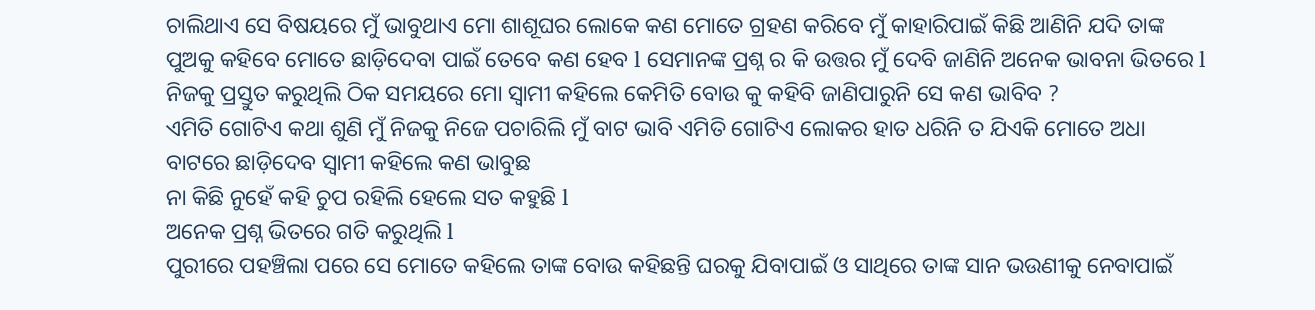ଚାଲିଥାଏ ସେ ବିଷୟରେ ମୁଁ ଭାବୁଥାଏ ମୋ ଶାଶୂଘର ଲୋକେ କଣ ମୋତେ ଗ୍ରହଣ କରିବେ ମୁଁ କାହାରିପାଇଁ କିଛି ଆଣିନି ଯଦି ତାଙ୍କ ପୁଅକୁ କହିବେ ମୋତେ ଛାଡ଼ିଦେବା ପାଇଁ ତେବେ କଣ ହେବ l ସେମାନଙ୍କ ପ୍ରଶ୍ନ ର କି ଉତ୍ତର ମୁଁ ଦେବି ଜାଣିନି ଅନେକ ଭାବନା ଭିତରେ l ନିଜକୁ ପ୍ରସ୍ତୁତ କରୁଥିଲି ଠିକ ସମୟରେ ମୋ ସ୍ୱାମୀ କହିଲେ କେମିତି ବୋଉ କୁ କହିବି ଜାଣିପାରୁନି ସେ କଣ ଭାବିବ ?
ଏମିତି ଗୋଟିଏ କଥା ଶୁଣି ମୁଁ ନିଜକୁ ନିଜେ ପଚାରିଲି ମୁଁ ବାଟ ଭାବି ଏମିତି ଗୋଟିଏ ଲୋକର ହାତ ଧରିନି ତ ଯିଏକି ମୋତେ ଅଧା ବାଟରେ ଛାଡ଼ିଦେବ ସ୍ୱାମୀ କହିଲେ କଣ ଭାବୁଛ
ନା କିଛି ନୁହେଁ କହି ଚୁପ ରହିଲି ହେଲେ ସତ କହୁଛି l
ଅନେକ ପ୍ରଶ୍ନ ଭିତରେ ଗତି କରୁଥିଲି l
ପୁରୀରେ ପହଞ୍ଚିଲା ପରେ ସେ ମୋତେ କହିଲେ ତାଙ୍କ ବୋଉ କହିଛନ୍ତି ଘରକୁ ଯିବାପାଇଁ ଓ ସାଥିରେ ତାଙ୍କ ସାନ ଭଉଣୀକୁ ନେବାପାଇଁ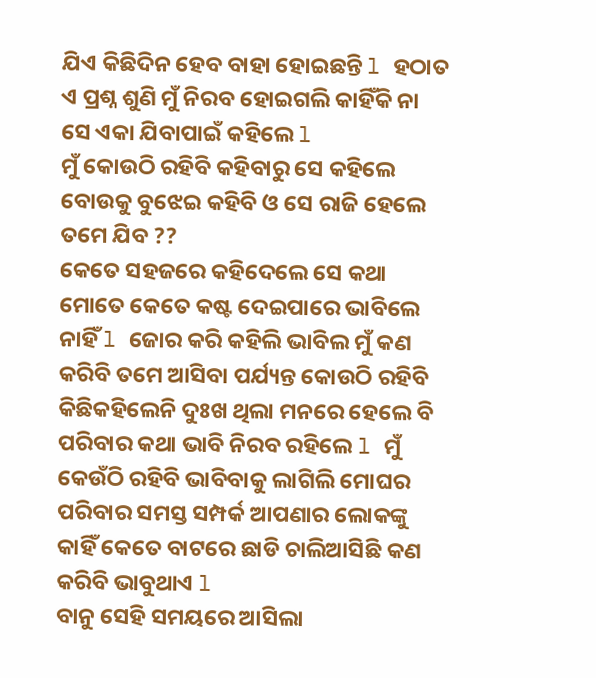ଯିଏ କିଛିଦିନ ହେବ ବାହା ହୋଇଛନ୍ତି l ହଠାତ ଏ ପ୍ରଶ୍ନ ଶୁଣି ମୁଁ ନିରବ ହୋଇଗଲି କାହିଁକି ନା ସେ ଏକା ଯିବାପାଇଁ କହିଲେ l
ମୁଁ କୋଉଠି ରହିବି କହିବାରୁ ସେ କହିଲେ ବୋଉକୁ ବୁଝେଇ କହିବି ଓ ସେ ରାଜି ହେଲେ ତମେ ଯିବ ??
କେତେ ସହଜରେ କହିଦେଲେ ସେ କଥା ମୋତେ କେତେ କଷ୍ଟ ଦେଇପାରେ ଭାବିଲେ ନାହିଁ l ଜୋର କରି କହିଲି ଭାବିଲ ମୁଁ କଣ କରିବି ତମେ ଆସିବା ପର୍ଯ୍ୟନ୍ତ କୋଉଠି ରହିବି କିଛିକହିଲେନି ଦୁଃଖ ଥିଲା ମନରେ ହେଲେ ବି ପରିବାର କଥା ଭାବି ନିରବ ରହିଲେ l ମୁଁ କେଉଁଠି ରହିବି ଭାବିବାକୁ ଲାଗିଲି ମୋଘର ପରିବାର ସମସ୍ତ ସମ୍ପର୍କ ଆପଣାର ଲୋକଙ୍କୁ କାହିଁ କେତେ ବାଟରେ ଛାଡି ଚାଲିଆସିଛି କଣ କରିବି ଭାବୁଥାଏ l
ବାନୁ ସେହି ସମୟରେ ଆସିଲା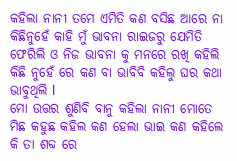କହିଲା ନାନୀ ତମେ ଏମିତି କଣ ବସିଛ ଆରେ ନା କିଛିନୁହେଁ କାହି ମୁଁ ଭାବନା ରାଇଜରୁ ଯେମିତି ଫେରିଲି ଓ ନିଜ ଭାବନା କୁ ମନରେ ରଖି କହିଲି କିଛି ନୁହେଁ ରେ କଣ ବା ଭାବିବି କହିଲୁ ଘର କଥା ଭାବୁଥିଲି l
ମୋ ଉତ୍ତର ଶୁଣିବି ବାନୁ କହିଲା ନାନୀ ମୋତେ ମିଛ କହୁଛ କହିଲ କଣ ହେଲା ଭାଇ କଣ କହିଲେ କି ତା ଶବ୍ଦ ରେ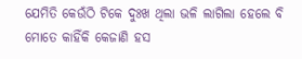ଯେମିତି କେଉଁଠି ଟିକେ ଦୁଃଖ ଥିଲା ଭଳି ଲାଗିଲା ହେଲେ ବି ମୋତେ କାହିଁକି କେଜାଣି ହସ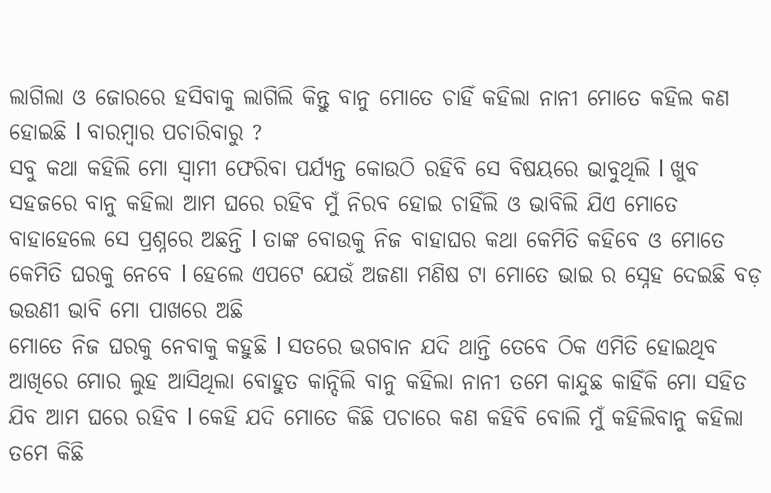ଲାଗିଲା ଓ ଜୋରରେ ହସିବାକୁ ଲାଗିଲି କିନ୍ତୁ ବାନୁ ମୋତେ ଚାହିଁ କହିଲା ନାନୀ ମୋତେ କହିଲ କଣ ହୋଇଛି l ବାରମ୍ବାର ପଚାରିବାରୁ ?
ସବୁ କଥା କହିଲି ମୋ ସ୍ୱାମୀ ଫେରିବା ପର୍ଯ୍ୟନ୍ତ କୋଉଠି ରହିବି ସେ ବିଷୟରେ ଭାବୁଥିଲି l ଖୁବ ସହଜରେ ବାନୁ କହିଲା ଆମ ଘରେ ରହିବ ମୁଁ ନିରବ ହୋଇ ଚାହିଁଲି ଓ ଭାବିଲି ଯିଏ ମୋତେ ବାହାହେଲେ ସେ ପ୍ରଶ୍ନରେ ଅଛନ୍ତି l ତାଙ୍କ ବୋଉକୁ ନିଜ ବାହାଘର କଥା କେମିତି କହିବେ ଓ ମୋତେ କେମିତି ଘରକୁ ନେବେ l ହେଲେ ଏପଟେ ଯେଉଁ ଅଜଣା ମଣିଷ ଟା ମୋତେ ଭାଇ ର ସ୍ନେହ ଦେଇଛି ବଡ଼ ଭଉଣୀ ଭାବି ମୋ ପାଖରେ ଅଛି
ମୋତେ ନିଜ ଘରକୁ ନେବାକୁ କହୁଛି l ସତରେ ଭଗବାନ ଯଦି ଥାନ୍ତି ତେବେ ଠିକ ଏମିତି ହୋଇଥିବ ଆଖିରେ ମୋର ଲୁହ ଆସିଥିଲା ବୋହୁତ କାନ୍ଦିଲି ବାନୁ କହିଲା ନାନୀ ତମେ କାନ୍ଦୁଛ କାହିଁକି ମୋ ସହିତ ଯିବ ଆମ ଘରେ ରହିବ l କେହି ଯଦି ମୋତେ କିଛି ପଚାରେ କଣ କହିବି ବୋଲି ମୁଁ କହିଲିବାନୁ କହିଲା ତମେ କିଛି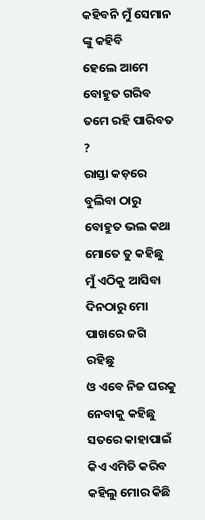କହିବନି ମୁଁ ସେମାନ ଙ୍କୁ କହିବି
ହେଲେ ଆମେ ବୋହୁତ ଗରିବ ତମେ ରହି ପାରିବତ ?
ରାସ୍ତା କଡ଼ରେ ବୁଲିବା ଠାରୁ ବୋହୁତ ଭଲ କଥା ମୋତେ ତୁ କହିଛୁ ମୁଁ ଏଠିକୁ ଆସିବା ଦିନଠାରୁ ମୋ ପାଖରେ ଜଗି ରହିଛୁ
ଓ ଏବେ ନିଜ ଘରକୁ ନେବାକୁ କହିଛୁ ସତରେ କାହାପାଇଁ କିଏ ଏମିତି କରିବ କହିଲୁ ମୋର କିଛି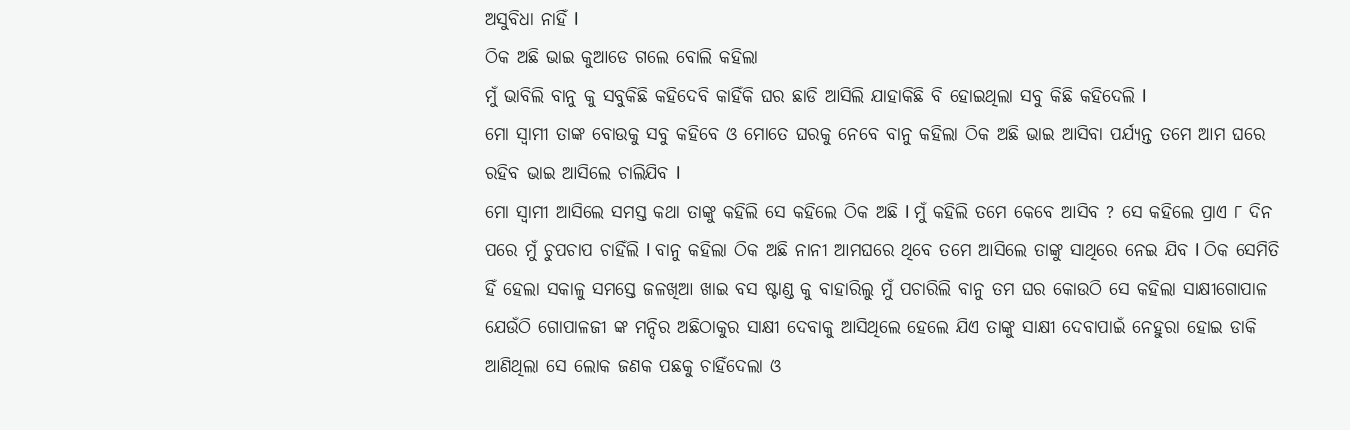ଅସୁବିଧା ନାହିଁ l
ଠିକ ଅଛି ଭାଇ କୁଆଡେ ଗଲେ ବୋଲି କହିଲା
ମୁଁ ଭାବିଲି ବାନୁ କୁ ସବୁକିଛି କହିଦେବି କାହିଁକି ଘର ଛାଡି ଆସିଲି ଯାହାକିଛି ବି ହୋଇଥିଲା ସବୁ କିଛି କହିଦେଲି l
ମୋ ସ୍ୱାମୀ ତାଙ୍କ ବୋଉକୁ ସବୁ କହିବେ ଓ ମୋତେ ଘରକୁ ନେବେ ବାନୁ କହିଲା ଠିକ ଅଛି ଭାଇ ଆସିବା ପର୍ଯ୍ୟନ୍ତ ତମେ ଆମ ଘରେ ରହିବ ଭାଇ ଆସିଲେ ଚାଲିଯିବ l
ମୋ ସ୍ୱାମୀ ଆସିଲେ ସମସ୍ତ କଥା ତାଙ୍କୁ କହିଲି ସେ କହିଲେ ଠିକ ଅଛି l ମୁଁ କହିଲି ତମେ କେବେ ଆସିବ ? ସେ କହିଲେ ପ୍ରାଏ ୮ ଦିନ ପରେ ମୁଁ ଚୁପଚାପ ଚାହିଁଲି l ବାନୁ କହିଲା ଠିକ ଅଛି ନାନୀ ଆମଘରେ ଥିବେ ତମେ ଆସିଲେ ତାଙ୍କୁ ସାଥିରେ ନେଇ ଯିବ l ଠିକ ସେମିତି ହିଁ ହେଲା ସକାଳୁ ସମସ୍ତେ ଜଳଖିଆ ଖାଇ ବସ ଷ୍ଟାଣ୍ଡ କୁ ବାହାରିଲୁ ମୁଁ ପଚାରିଲି ବାନୁ ତମ ଘର କୋଉଠି ସେ କହିଲା ସାକ୍ଷୀଗୋପାଳ ଯେଉଁଠି ଗୋପାଳଜୀ ଙ୍କ ମନ୍ଦିର ଅଛିଠାକୁର ସାକ୍ଷୀ ଦେବାକୁ ଆସିଥିଲେ ହେଲେ ଯିଏ ତାଙ୍କୁ ସାକ୍ଷୀ ଦେବାପାଇଁ ନେହୁରା ହୋଇ ଡାକି ଆଣିଥିଲା ସେ ଲୋକ ଜଣକ ପଛକୁ ଚାହିଁଦେଲା ଓ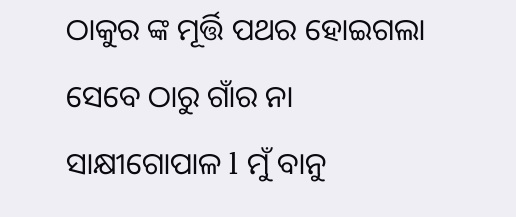ଠାକୁର ଙ୍କ ମୂର୍ତ୍ତି ପଥର ହୋଇଗଲା
ସେବେ ଠାରୁ ଗାଁର ନା ସାକ୍ଷୀଗୋପାଳ l ମୁଁ ବାନୁ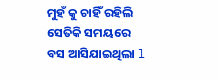ମୁହଁ କୁ ଚାହିଁ ରହିଲି ସେତିକି ସମୟରେ ବସ ଆସିଯାଇଥିଲା l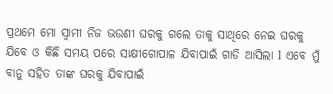ପ୍ରଥମେ ମୋ ସ୍ୱାମୀ ନିଜ ଭଉଣୀ ଘରକୁ ଗଲେ ତାକୁ ସାଥିରେ ନେଇ ଘରକୁ ଯିବେ ଓ କିଛି ସମୟ ପରେ ସାକ୍ଷୀଗୋପାଳ ଯିବାପାଇଁ ଗାଡି ଆସିଲା l ଏବେ ମୁଁ ବାନୁ ସହିତ ତାଙ୍କ ଘରକୁ ଯିବାପାଇଁ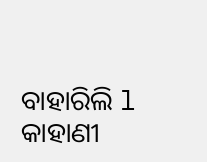ବାହାରିଲି l କାହାଣୀ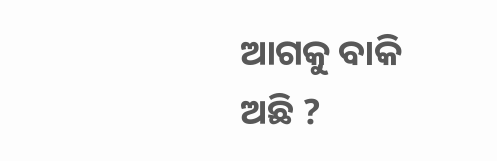ଆଗକୁ ବାକି ଅଛି ?